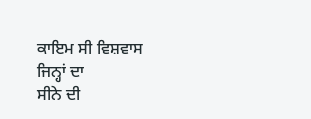ਕਾਇਮ ਸੀ ਵਿਸ਼ਵਾਸ ਜਿਨ੍ਹਾਂ ਦਾ
ਸੀਨੇ ਦੀ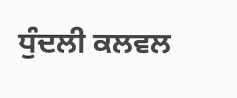ਧੁੰਦਲੀ ਕਲਵਲ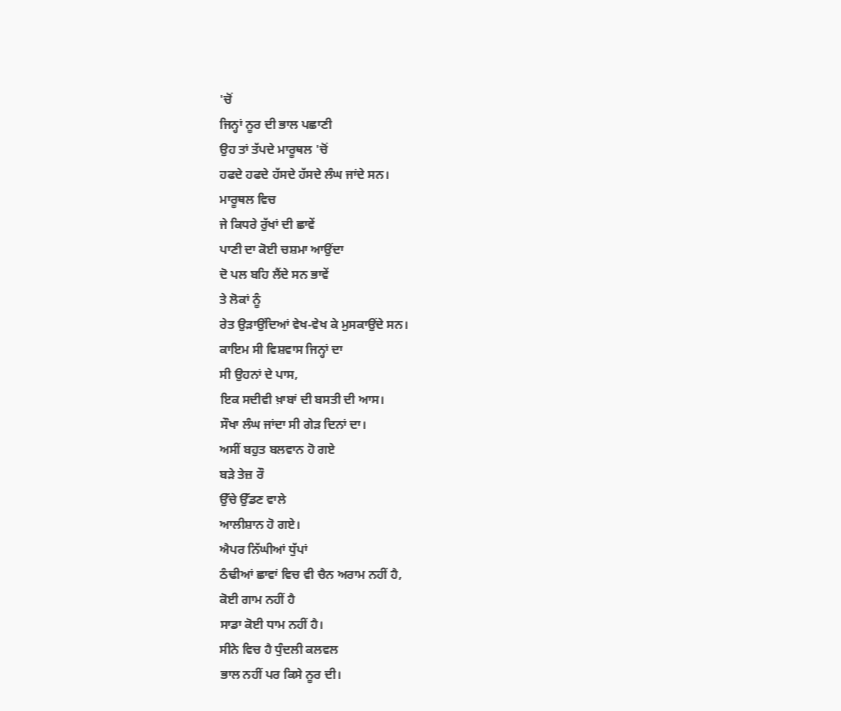'ਚੋਂ
ਜਿਨ੍ਹਾਂ ਨੂਰ ਦੀ ਭਾਲ ਪਛਾਣੀ
ਉਹ ਤਾਂ ਤੱਪਦੇ ਮਾਰੂਥਲ 'ਚੋਂ
ਹਫਦੇ ਹਫਦੇ ਹੱਸਦੇ ਹੱਸਦੇ ਲੰਘ ਜਾਂਦੇ ਸਨ।
ਮਾਰੂਥਲ ਵਿਚ
ਜੇ ਕਿਧਰੇ ਰੁੱਖਾਂ ਦੀ ਛਾਵੇਂ
ਪਾਣੀ ਦਾ ਕੋਈ ਚਸ਼ਮਾ ਆਉਂਦਾ
ਦੋ ਪਲ ਬਹਿ ਲੈਂਦੇ ਸਨ ਭਾਵੇਂ
ਤੇ ਲੋਕਾਂ ਨੂੰ
ਰੇਤ ਉੜਾਉਂਦਿਆਂ ਵੇਖ-ਵੇਖ ਕੇ ਮੁਸਕਾਉਂਦੇ ਸਨ।
ਕਾਇਮ ਸੀ ਵਿਸ਼ਵਾਸ ਜਿਨ੍ਹਾਂ ਦਾ
ਸੀ ਉਹਨਾਂ ਦੇ ਪਾਸ,
ਇਕ ਸਦੀਵੀ ਖ਼ਾਬਾਂ ਦੀ ਬਸਤੀ ਦੀ ਆਸ।
ਸੌਖਾ ਲੰਘ ਜਾਂਦਾ ਸੀ ਗੇੜ ਦਿਨਾਂ ਦਾ।
ਅਸੀਂ ਬਹੁਤ ਬਲਵਾਨ ਹੋ ਗਏ
ਬੜੇ ਤੇਜ਼ ਰੌ
ਉੱਚੇ ਉੱਡਣ ਵਾਲੇ
ਆਲੀਸ਼ਾਨ ਹੋ ਗਏ।
ਐਪਰ ਨਿੱਘੀਆਂ ਧੁੱਪਾਂ
ਠੰਢੀਆਂ ਛਾਵਾਂ ਵਿਚ ਵੀ ਚੈਨ ਅਰਾਮ ਨਹੀਂ ਹੈ,
ਕੋਈ ਗਾਮ ਨਹੀਂ ਹੈ
ਸਾਡਾ ਕੋਈ ਧਾਮ ਨਹੀਂ ਹੈ।
ਸੀਨੇ ਵਿਚ ਹੈ ਧੁੰਦਲੀ ਕਲਵਲ
ਭਾਲ ਨਹੀਂ ਪਰ ਕਿਸੇ ਨੂਰ ਦੀ।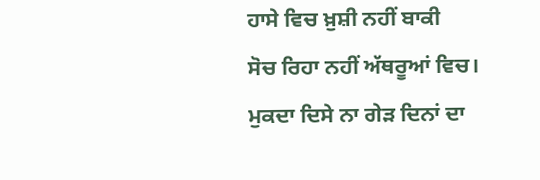ਹਾਸੇ ਵਿਚ ਖ਼ੁਸ਼ੀ ਨਹੀਂ ਬਾਕੀ
ਸੋਚ ਰਿਹਾ ਨਹੀਂ ਅੱਥਰੂਆਂ ਵਿਚ।
ਮੁਕਦਾ ਦਿਸੇ ਨਾ ਗੇੜ ਦਿਨਾਂ ਦਾ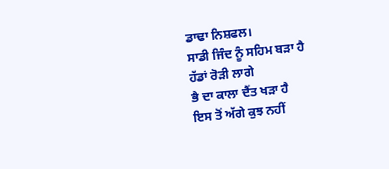ਡਾਢਾ ਨਿਸ਼ਫਲ।
ਸਾਡੀ ਜਿੰਦ ਨੂੰ ਸਹਿਮ ਬੜਾ ਹੈ
ਹੱਡਾਂ ਰੋੜੀ ਲਾਗੇ
ਭੈ ਦਾ ਕਾਲਾ ਦੈਂਤ ਖੜਾ ਹੈ
ਇਸ ਤੋਂ ਅੱਗੇ ਕੁਝ ਨਹੀਂ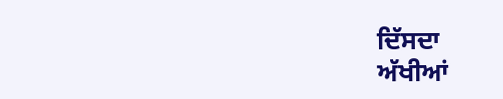ਦਿੱਸਦਾ
ਅੱਖੀਆਂ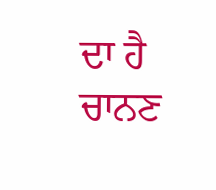ਦਾ ਹੈ ਚਾਨਣ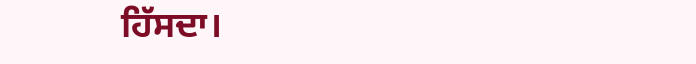ਹਿੱਸਦਾ।